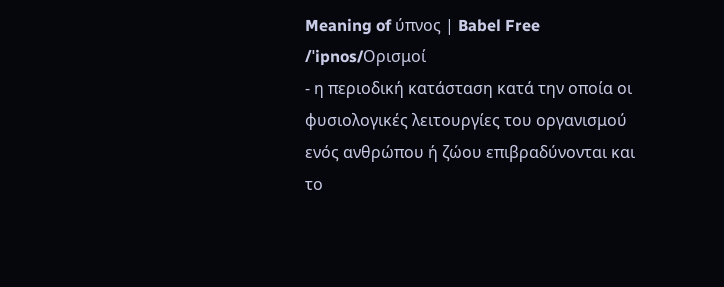Meaning of ύπνος | Babel Free
/ˈipnos/Ορισμοί
- η περιοδική κατάσταση κατά την οποία οι φυσιολογικές λειτουργίες του οργανισμού ενός ανθρώπου ή ζώου επιβραδύνονται και το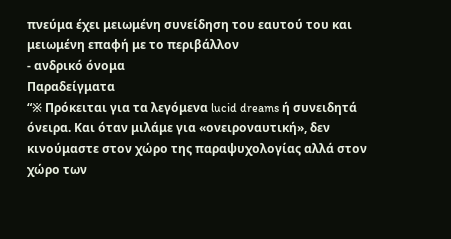πνεύμα έχει μειωμένη συνείδηση του εαυτού του και μειωμένη επαφή με το περιβάλλον
- ανδρικό όνομα
Παραδείγματα
“※ Πρόκειται για τα λεγόμενα lucid dreams ή συνειδητά όνειρα. Και όταν μιλάμε για «ονειροναυτική», δεν κινούμαστε στον χώρο της παραψυχολογίας αλλά στον χώρο των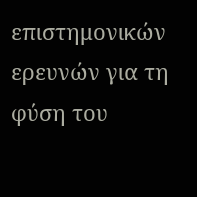επιστημονικών ερευνών για τη φύση του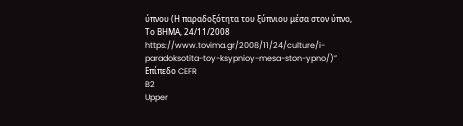ύπνου (Η παραδοξότητα του ξύπνιου μέσα στον ύπνο, Το ΒΗΜΑ, 24/11/2008 https://www.tovima.gr/2008/11/24/culture/i-paradoksotita-toy-ksypnioy-mesa-ston-ypno/)”
Επίπεδο CEFR
B2
Upper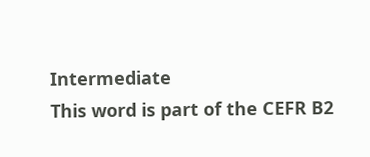Intermediate
This word is part of the CEFR B2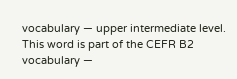vocabulary — upper intermediate level.
This word is part of the CEFR B2 vocabulary —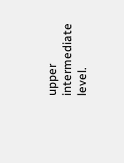upper intermediate level.